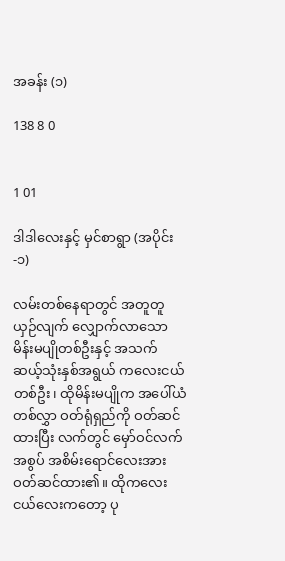အခန်း (၁)

138 8 0


1 01

ဒါဒါလေးနှင့် မှင်စာရွာ (အပိုင်း-၁)

လမ်းတစ်နေရာတွင် အတူတူယှဉ်လျက် လျှောက်လာသော မိန်းမပျိုတစ်ဦးနှင့် အသက် ဆယ့်သုံးနှစ်အရွယ် ကလေးငယ် တစ်ဦး၊ ထိုမိန်းမပျိုက အပေါ်ယံတစ်လွှာ ဝတ်ရုံရှည်ကို ဝတ်ဆင်ထားပြီး လက်တွင် မှော်ဝင်လက်အစွပ် အစိမ်းရောင်လေးအား ဝတ်ဆင်ထား၏။ ထိုကလေးငယ်လေးကတော့ ပု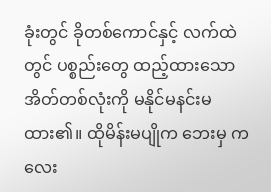ခုံးတွင် ခိုတစ်ကောင်နှင့် လက်ထဲတွင် ပစ္စည်းတွေ ထည့်ထားသော အိတ်တစ်လုံးကို မနိုင်မနင်းမထား၏။ ထိုမိန်းမပျိုက ဘေးမှ ကလေး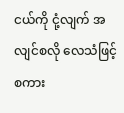ငယ်ကို ငုံ့လျက် အလျင်စလို လေသံဖြင့် စကား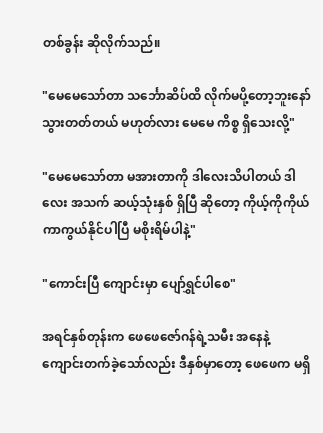တစ်ခွန်း ဆိုလိုက်သည်။

"မေမေသော်တာ သင်္ဘောဆိပ်ထိ လိုက်မပို့တော့ဘူးနော် သွားတတ်တယ် မဟုတ်လား မေမေ ကိစ္စ ရှိသေးလို့"

"မေမေသော်တာ မအားတာကို ဒါလေးသိပါတယ် ဒါလေး အသက် ဆယ့်သုံးနှစ် ရှိပြီ ဆိုတော့ ကိုယ့်ကိုကိုယ် ကာကွယ်နိုင်ပါပြီ မစိုးရိမ်ပါနဲ့"

"ကောင်းပြီ ကျောင်းမှာ ပျော်ရွှင်ပါစေ"

အရင်နှစ်တုန်းက ဖေဖေဇော်ဂန်ရဲ့သမီး အနေနဲ့ ကျောင်းတက်ခဲ့သော်လည်း ဒီနှစ်မှာတော့ ဖေဖေက မရှိ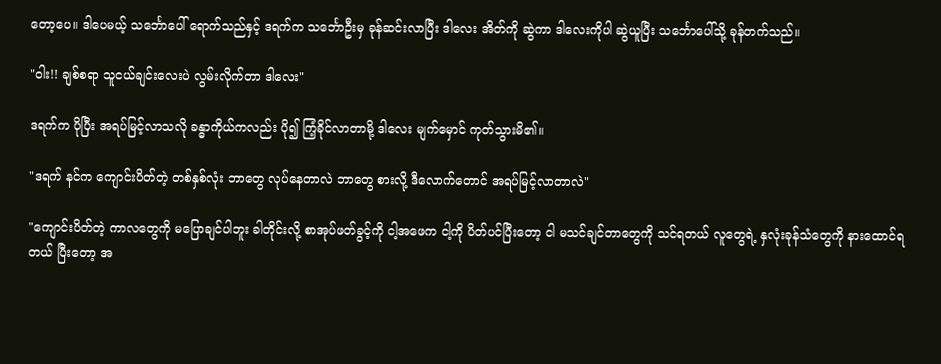တော့ပေ။ ဒါပေမယ့် သင်္ဘောပေါ် ရောက်သည်နှင့် ဒရက်က သင်္ဘောဦးမှ ခုန်ဆင်းလာပြီး ဒါလေး အိတ်ကို ဆွဲကာ ဒါလေးကိုပါ ဆွဲယူပြီး သင်္ဘောပေါ်သို့ ခုန်တက်သည်။

"ဝါး!! ချစ်စရာ သူငယ်ချင်းလေးပဲ လွမ်းလိုက်တာ ဒါလေး"

ဒရက်က ပိုပြီး အရပ်မြင့်လာသလို ခန္ဓာကိုယ်ကလည်း ပို၍ ကြံ့ခိုင်လာတာမို့ ဒါလေး မျက်မှောင် ကုတ်သွားမိ၏။

"ဒရက် နင်က ကျောင်းပိတ်တဲ့ တစ်နှစ်လုံး ဘာတွေ လုပ်နေတာလဲ ဘာတွေ စားလို့ ဒီလောက်တောင် အရပ်မြင့်လာတာလဲ"

"ကျောင်းပိတ်တဲ့ ကာလတွေကို မပြောချင်ပါဘူး ခါတိုင်းလို့ စာအုပ်ဖတ်ခွင့်ကို ငါ့အဖေက ငါ့ကို ပိတ်ပင်ပြီးတော့ ငါ မသင်ချင်တာတွေကို သင်ရတယ် လူတွေရဲ့ နှလုံးခုန်သံတွေကို နားထောင်ရတယ် ပြီးတော့ အ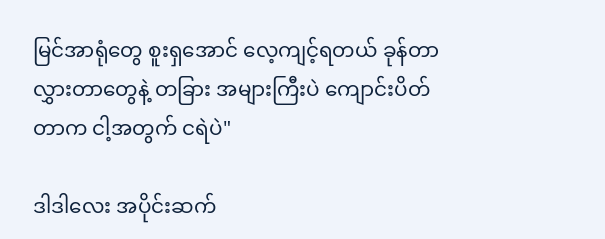မြင်အာရုံတွေ စူးရှအောင် လေ့ကျင့်ရတယ် ခုန်တာ လွှားတာတွေနဲ့ တခြား အများကြီးပဲ ကျောင်းပိတ်တာက ငါ့အတွက် ငရဲပဲ"

ဒါဒါလေး အပိုင်းဆက်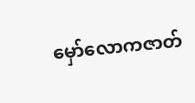မှော်လောကဇာတ်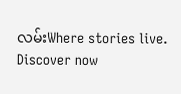လမ်းWhere stories live. Discover now